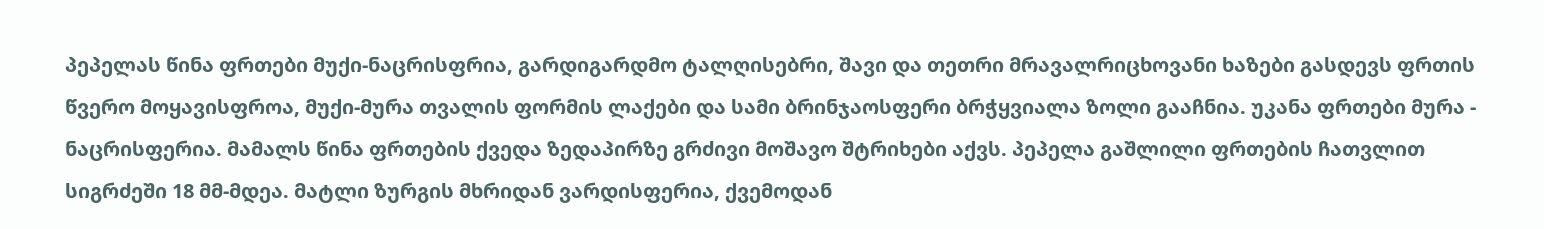პეპელას წინა ფრთები მუქი-ნაცრისფრია, გარდიგარდმო ტალღისებრი, შავი და თეთრი მრავალრიცხოვანი ხაზები გასდევს ფრთის წვერო მოყავისფროა, მუქი-მურა თვალის ფორმის ლაქები და სამი ბრინჯაოსფერი ბრჭყვიალა ზოლი გააჩნია. უკანა ფრთები მურა - ნაცრისფერია. მამალს წინა ფრთების ქვედა ზედაპირზე გრძივი მოშავო შტრიხები აქვს. პეპელა გაშლილი ფრთების ჩათვლით სიგრძეში 18 მმ-მდეა. მატლი ზურგის მხრიდან ვარდისფერია, ქვემოდან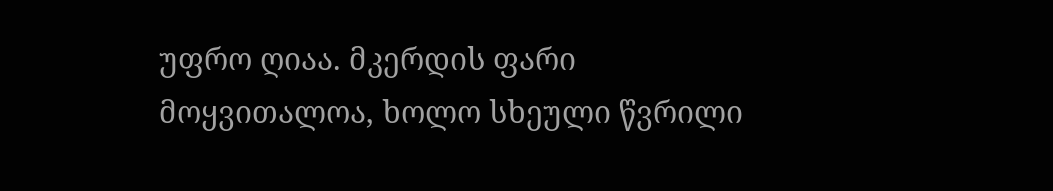უფრო ღიაა. მკერდის ფარი მოყვითალოა, ხოლო სხეული წვრილი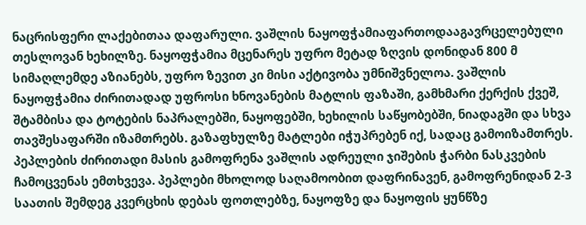ნაცრისფერი ლაქებითაა დაფარული. ვაშლის ნაყოფჭამიაფართოდააგავრცელებული თესლოვან ხეხილზე. ნაყოფჭამია მცენარეს უფრო მეტად ზღვის დონიდან 800 მ სიმაღლემდე აზიანებს, უფრო ზევით კი მისი აქტივობა უმნიშვნელოა. ვაშლის ნაყოფჭამია ძირითადად უფროსი ხნოვანების მატლის ფაზაში, გამხმარი ქერქის ქვეშ, შტამბისა და ტოტების ნაპრალებში, ნაყოფებში, ხეხილის საწყობებში, ნიადაგში და სხვა თავშესაფარში იზამთრებს. გაზაფხულზე მატლები იჭუპრებენ იქ, სადაც გამოიზამთრეს. პეპლების ძირითადი მასის გამოფრენა ვაშლის ადრეული ჯიშების ჭარბი ნასკვების ჩამოცვენას ემთხვევა. პეპლები მხოლოდ საღამოობით დაფრინავენ, გამოფრენიდან 2-3 საათის შემდეგ კვერცხის დებას ფოთლებზე, ნაყოფზე და ნაყოფის ყუნწზე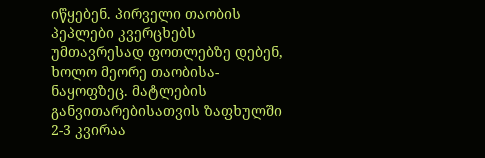იწყებენ. პირველი თაობის პეპლები კვერცხებს უმთავრესად ფოთლებზე დებენ, ხოლო მეორე თაობისა-ნაყოფზეც. მატლების განვითარებისათვის ზაფხულში 2-3 კვირაა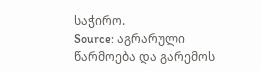საჭირო.
Source: აგრარული წარმოება და გარემოს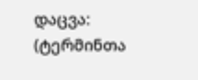დაცვა: (ტერმინთა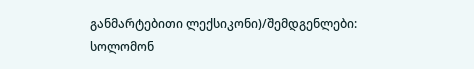განმარტებითი ლექსიკონი)/შემდგენლები: სოლომონ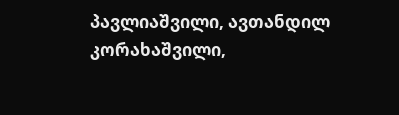პავლიაშვილი, ავთანდილ კორახაშვილი,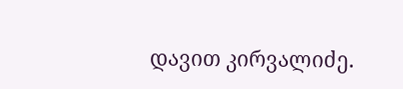დავით კირვალიძე.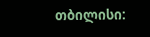თბილისი: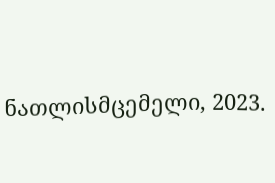ნათლისმცემელი, 2023.